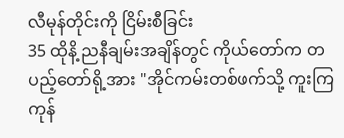လီမုန်တိုင်းကို ငြိမ်းစီခြင်း
35 ထိုနိ့ ညနီချမ်းအချိန်တွင် ကိုယ်တော်က တပည့်တော်ရို့အား "အိုင်ကမ်းတစ်ဖက်သို့ ကူးကြကုန်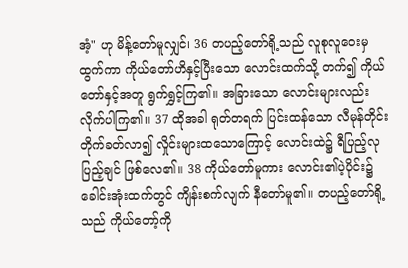အံ့" ဟု မိန့်တော်မူလျှင်၊ 36 တပည့်တော်ရို့သည် လူစုလူဝေးမှ ထွက်ကာ ကိုယ်တော်ဟိနှင့်ပြီးသော လောင်းထက်သို့ တက်၍ ကိုယ်တော်နှင့်အတူ ရွက်ရွှင့်ကြ၏။ အခြားသော လောင်းများလည်း လိုက်ပါကြ၏။ 37 ထိုအခါ ရုတ်တရက် ပြင်းထန်သော လီမုန်တိုင်းတိုက်ခတ်လာ၍ လှိုင်းများထသောကြောင့် လောင်းထဲ၌ ရီပြည့်လုပြည့်ချင် ဖြစ်လေ၏။ 38 ကိုယ်တော်မူကား လောင်း၏ပဲ့ပိုင်း၌ ခေါင်းအုံးထက်တွင် ကျိန်းစက်လျက် နီတော်မူ၏။ တပည့်တော်ရို့သည် ကိုယ်တော့်ကို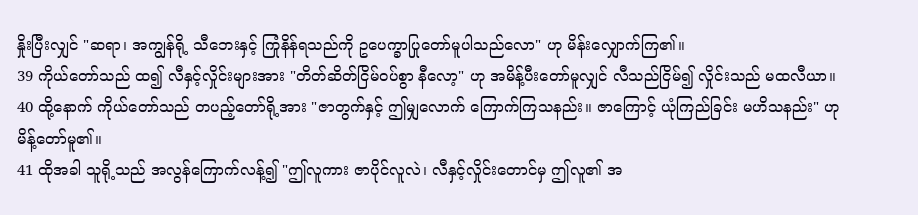နှိုးပြီးလျှင် "ဆရာ၊ အကျွန်ရို့ သီဘေးနှင့် ကြုံနိန်ရသည်ကို ဥပေက္ခာပြုတော်မူပါသည်လော" ဟု မိန်းလျှောက်ကြ၏။
39 ကိုယ်တော်သည် ထ၍ လီနှင့်လှိုင်းများအား "တိတ်ဆိတ်ငြိမ်ဝပ်စွာ နီလော့" ဟု အမိန့်ပီးတော်မူလျှင် လီသည်ငြိမ်၍ လှိုင်းသည် မထလီယာ။ 40 ထို့နောက် ကိုယ်တော်သည် တပည့်တော်ရို့အား "ဇာတွက်နှင့် ဤမျှလောက် ကြောက်ကြသနည်း။ ဇာကြောင့် ယုံကြည်ခြင်း မဟိသနည်း" ဟု မိန့်တော်မူ၏။
41 ထိုအခါ သူရို့သည် အလွန်ကြောက်လန့်၍ "ဤလူကား ဇာပိုင်လူလဲ၊ လီနှင့်လှိုင်းတောင်မှ ဤလူ၏ အ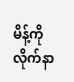မိန့်ကို လိုက်နာ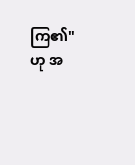ကြ၏" ဟု အ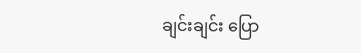ချင်းချင်း ပြော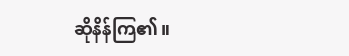ဆိုနိန်ကြ၏။